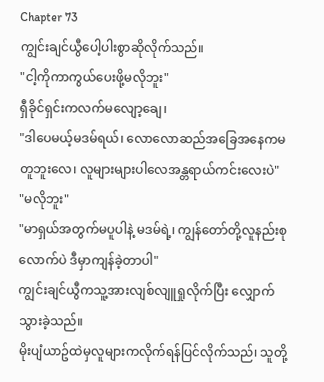Chapter 73
ကျွင်းချင်ယွီပေါ့ပါးစွာဆိုလိုက်သည်။
"ငါ့ကိုကာကွယ်ပေးဖို့မလိုဘူး"
ရှီခိုင်ရှင်းကလက်မလျော့ချေ၊
"ဒါပေမယ့်မဒမ်ရယ်၊ လောလောဆည်အခြေအနေကမတူဘူးလေ၊ လူများများပါလေအန္တရာယ်ကင်းလေးပဲ"
"မလိုဘူး"
"မာရှယ်အတွက်မပူပါနဲ့ မဒမ်ရဲ့၊ ကျွန်တော်တို့လူနည်းစုလောက်ပဲ ဒီမှာကျန်ခဲ့တာပါ"
ကျွင်းချင်ယွီကသူ့အားလျစ်လျူရှုလိုက်ပြီး လျှောက်သွားခဲ့သည်။
မိုးပျံယာဥ်ထဲမှလူများကလိုက်ရန်ပြင်လိုက်သည်၊ သူတို့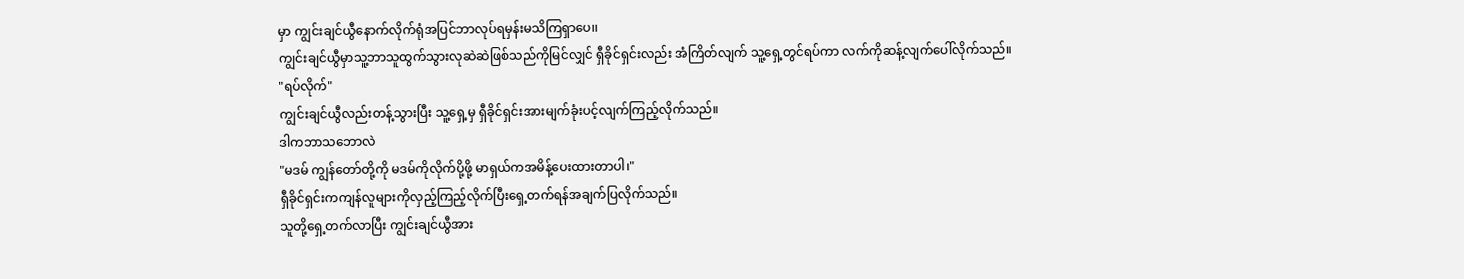မှာ ကျွင်းချင်ယွီနောက်လိုက်ရုံအပြင်ဘာလုပ်ရမှန်းမသိကြရှာပေ၊၊
ကျွင်းချင်ယွီမှာသူ့ဘာသူထွက်သွားလုဆဲဆဲဖြစ်သည်ကိုမြင်လျှင် ရှီခိုင်ရှင်းလည်း အံကြိတ်လျက် သူ့ရှေ့တွင်ရပ်ကာ လက်ကိုဆန့်လျက်ပေါ်လိုက်သည်။
"ရပ်လိုက်"
ကျွင်းချင်ယွီလည်းတန့်သွားပြီး သူ့ရှေ့မှ ရှီခိုင်ရှင်းအားမျက်ခုံးပင့်လျက်ကြည့်လိုက်သည်။
ဒါကဘာသဘောလဲ
"မဒမ် ကျွန်တော်တို့ကို မဒမ်ကိုလိုက်ပို့ဖို့ မာရှယ်ကအမိန့်ပေးထားတာပါ၊"
ရှီခိုင်ရှင်းကကျန်လူများကိုလှည့်ကြည့်လိုက်ပြီးရှေ့တက်ရန်အချက်ပြလိုက်သည်။
သူတို့ရှေ့တက်လာပြီး ကျွင်းချင်ယွီအား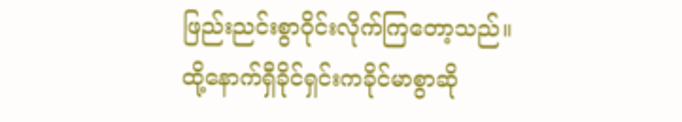ဖြည်းညင်းစွာဝိုင်းလိုက်ကြတော့သည်။
ထို့နောက်ရှီခိုင်ရှင်းကခိုင်မာစွာဆို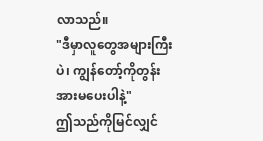လာသည်။
"ဒီမှာလူတွေအများကြီးပဲ၊ ကျွန်တော့်ကိုတွန်းအားမပေးပါနဲ့"
ဤသည်ကိုမြင်လျှင်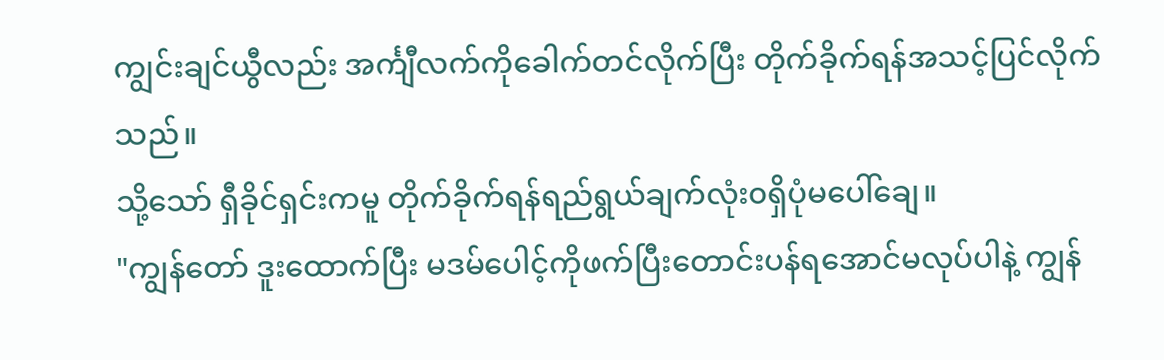ကျွင်းချင်ယွီလည်း အင်္ကျီလက်ကိုခေါက်တင်လိုက်ပြီး တိုက်ခိုက်ရန်အသင့်ပြင်လိုက်သည်။
သို့သော် ရှီခိုင်ရှင်းကမူ တိုက်ခိုက်ရန်ရည်ရွယ်ချက်လုံး၀ရှိပုံမပေါ်ချေ။
"ကျွန်တော် ဒူးထောက်ပြီး မဒမ်ပေါင့်ကိုဖက်ပြီးတောင်းပန်ရအောင်မလုပ်ပါနဲ့ ကျွန်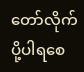တော်လိုက်ပို့ပါရစေ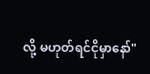လို့ မဟုတ်ရင်ငိုမှာနော်"